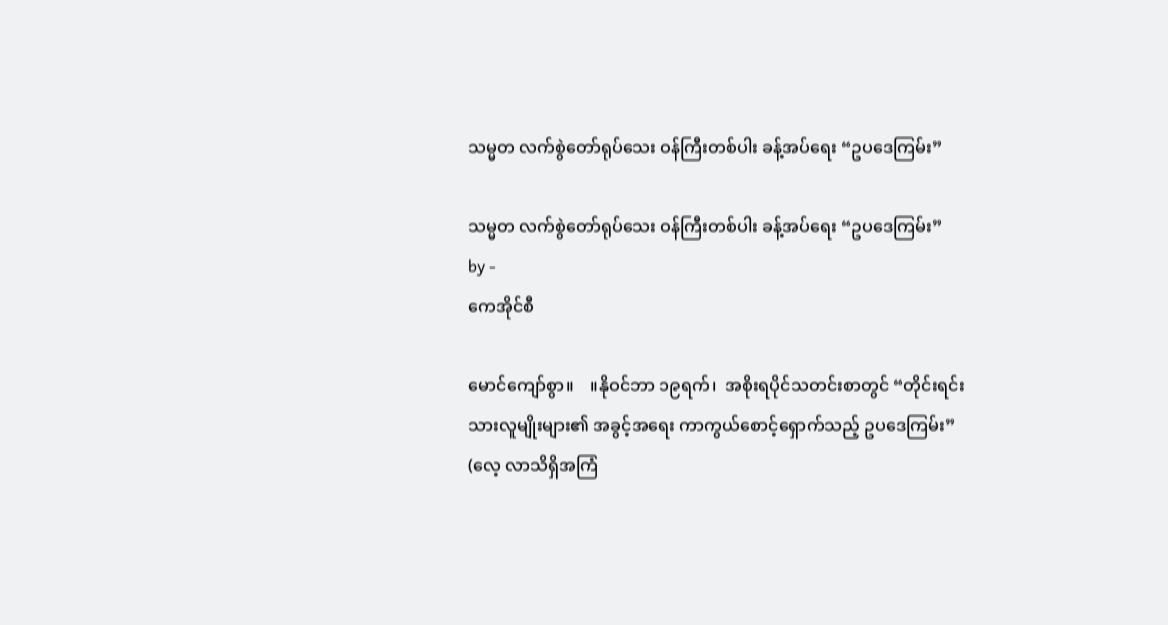သမ္မတ လက်စွဲတော်ရုပ်သေး ဝန်ကြီးတစ်ပါး ခန့်အပ်ရေး “ဥပဒေကြမ်း”

သမ္မတ လက်စွဲတော်ရုပ်သေး ဝန်ကြီးတစ်ပါး ခန့်အပ်ရေး “ဥပဒေကြမ်း”
by -
ကေအိုင်စီ

မောင်ကျော်စွာ။    ။နိုဝင်ဘာ ၁၉ရက်၊  အစိုးရပိုင်သတင်းစာတွင် “တိုင်းရင်းသားလူမျိုးများ၏ အခွင့်အရေး ကာကွယ်စောင့်ရှောက်သည့် ဥပဒေကြမ်း”  (လေ့ လာသိရှိအကြံ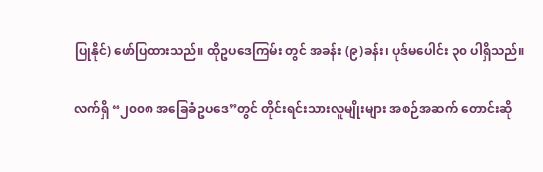ပြုနိုင်) ဖော်ပြထားသည်။ ထိုဥပဒေကြမ်း တွင် အခန်း (၉)ခန်း၊ ပုဒ်မပေါင်း ၃၀ ပါရှိသည်။

လက်ရှိ “၂၀၀၈ အခြေခံဥပဒေ”တွင် တိုင်းရင်းသားလူမျိုးများ အစဉ်အဆက် တောင်းဆို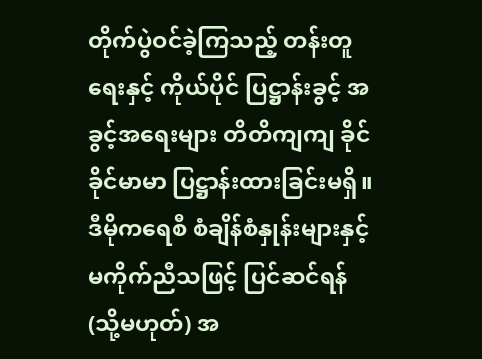တိုက်ပွဲဝင်ခဲ့ကြသည့် တန်းတူရေးနှင့် ကိုယ်ပိုင် ပြဋ္ဌာန်းခွင့် အခွင့်အရေးများ တိတိကျကျ ခိုင်ခိုင်မာမာ ပြဋ္ဌာန်းထားခြင်းမရှိ။ ဒီမိုကရေစီ စံချိန်စံနှုန်းများနှင့် မကိုက်ညီသဖြင့် ပြင်ဆင်ရန် (သို့မဟုတ်) အ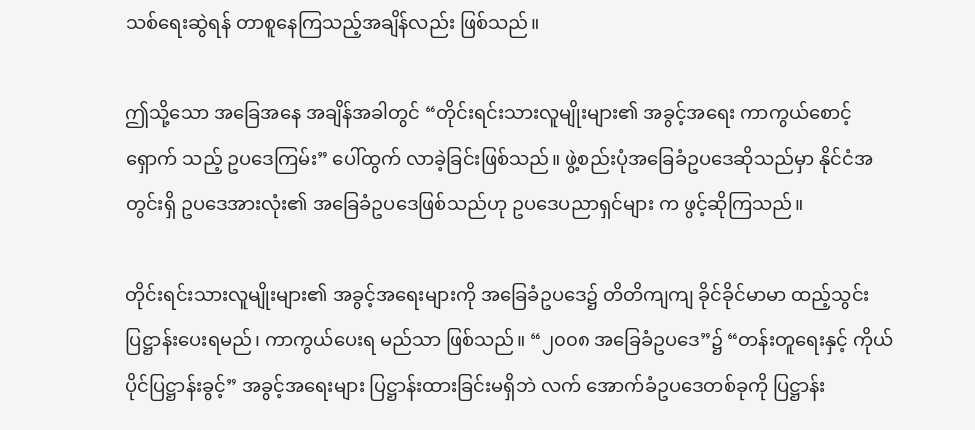သစ်ရေးဆွဲရန် တာစူနေကြသည့်အချိန်လည်း ဖြစ်သည်။

ဤသို့သော အခြေအနေ အချိန်အခါတွင် “တိုင်းရင်းသားလူမျိုးများ၏ အခွင့်အရေး ကာကွယ်စောင့်ရှောက် သည့် ဥပဒေကြမ်း” ပေါ်ထွက် လာခဲ့ခြင်းဖြစ်သည်။ ဖွဲ့စည်းပုံအခြေခံဥပဒေဆိုသည်မှာ နိုင်ငံအတွင်းရှိ ဥပဒေအားလုံး၏ အခြေခံဥပဒေဖြစ်သည်ဟု ဥပဒေပညာရှင်များ က ဖွင့်ဆိုကြသည်။

တိုင်းရင်းသားလူမျိုးများ၏ အခွင့်အရေးများကို အခြေခံဥပဒေ၌ တိတိကျကျ ခိုင်ခိုင်မာမာ ထည့်သွင်းပြဋ္ဌာန်းပေးရမည်၊ ကာကွယ်ပေးရ မည်သာ ဖြစ်သည်။ “၂၀၀၈ အခြေခံဥပဒေ”၌ “တန်းတူရေးနှင့် ကိုယ်ပိုင်ပြဋ္ဌာန်းခွင့်” အခွင့်အရေးများ ပြဋ္ဌာန်းထားခြင်းမရှိဘဲ လက် အောက်ခံဥပဒေတစ်ခုကို ပြဋ္ဌာန်း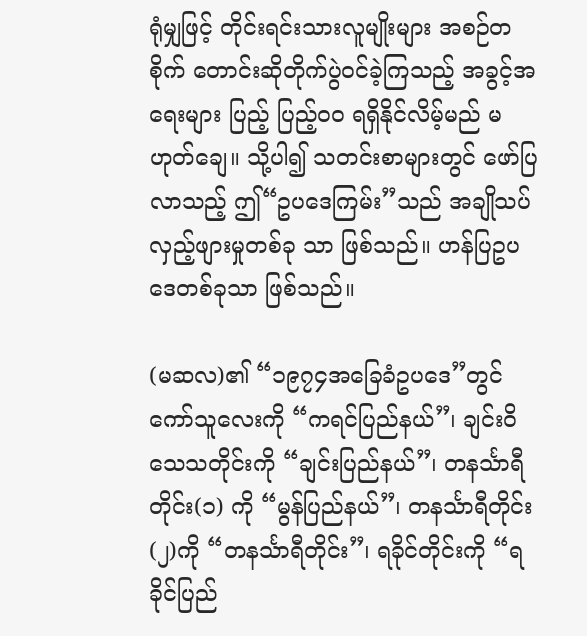ရုံမျှဖြင့် တိုင်းရင်းသားလူမျိုးများ အစဉ်တစိုက် တောင်းဆိုတိုက်ပွဲဝင်ခဲ့ကြသည့် အခွင့်အရေးများ ပြည့် ပြည့်ဝဝ ရရှိနိုင်လိမ့်မည် မဟုတ်ချေ။ သို့ပါ၍ သတင်းစာများတွင် ဖော်ပြလာသည့် ဤ“ဥပဒေကြမ်း”သည် အချိုသပ် လှည့်ဖျားမှုတစ်ခု သာ ဖြစ်သည်။ ဟန်ပြဥပဒေတစ်ခုသာ ဖြစ်သည်။

(မဆလ)၏ “၁၉၇၄အခြေခံဥပဒေ”တွင် ကော်သူလေးကို “ကရင်ပြည်နယ်”၊ ချင်းဝိသေသတိုင်းကို “ချင်းပြည်နယ်”၊ တနင်္သာရီတိုင်း(၁) ကို “မွန်ပြည်နယ်”၊ တနင်္သာရီတိုင်း(၂)ကို “တနင်္သာရီတိုင်း”၊ ရခိုင်တိုင်းကို “ရခိုင်ပြည်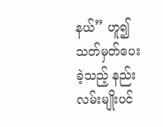နယ်” ဟူ၍ သတ်မှတ်ပေးခဲ့သည့် နည်းလမ်းမျိုးပင်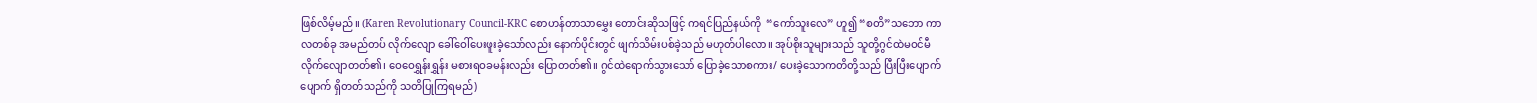ဖြစ်လိမ့်မည်။ (Karen Revolutionary Council-KRC စောဟန်တာသာမွှေး တောင်းဆိုသဖြင့် ကရင်ပြည်နယ်ကို  “ကော်သူးလေ” ဟူ၍ “စတိ”သဘော ကာလတစ်ခု အမည်တပ် လိုက်လျော ခေါ်ဝေါ်ပေးဖူးခဲ့သော်လည်း နောက်ပိုင်းတွင် ဖျက်သိမ်းပစ်ခဲ့သည် မဟုတ်ပါလော။ အုပ်စိုးသူများသည် သူတို့ဂွင်ထဲမဝင်မီ လိုက်လျောတတ်၏၊ ဝေဝေရွှန်းရွှန်း မစားရဝခမန်းလည်း ပြောတတ်၏။ ဂွင်ထဲရောက်သွားသော် ပြောခဲ့သောစကား/ ပေးခဲ့သောကတိတို့သည် ပြီးပြီးပျောက်ပျောက် ရှိတတ်သည်ကို သတိပြုကြရမည်)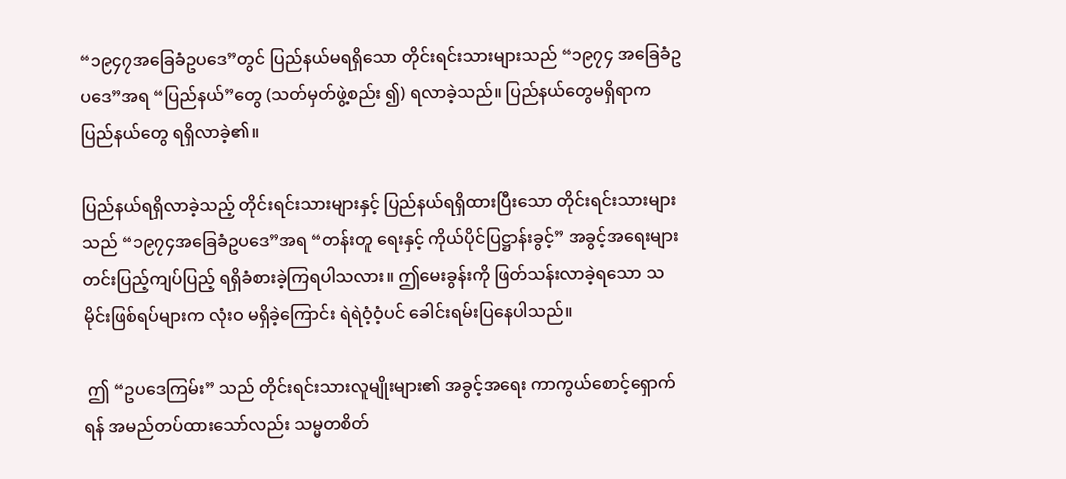“၁၉၄၇အခြေခံဥပဒေ”တွင် ပြည်နယ်မရရှိသော တိုင်းရင်းသားများသည် “၁၉၇၄ အခြေခံဥပဒေ”အရ “ပြည်နယ်”တွေ (သတ်မှတ်ဖွဲ့စည်း ၍) ရလာခဲ့သည်။ ပြည်နယ်တွေမရှိရာက ပြည်နယ်တွေ ရရှိလာခဲ့၏။

ပြည်နယ်ရရှိလာခဲ့သည့် တိုင်းရင်းသားများနှင့် ပြည်နယ်ရရှိထားပြီးသော တိုင်းရင်းသားများသည် “၁၉၇၄အခြေခံဥပဒေ”အရ “တန်းတူ ရေးနှင့် ကိုယ်ပိုင်ပြဋ္ဌာန်းခွင့်” အခွင့်အရေးများ တင်းပြည့်ကျပ်ပြည့် ရရှိခံစားခဲ့ကြရပါသလား။ ဤမေးခွန်းကို ဖြတ်သန်းလာခဲ့ရသော သမိုင်းဖြစ်ရပ်များက လုံးဝ မရှိခဲ့ကြောင်း ရဲရဲဝံ့ဝံ့ပင် ခေါင်းရမ်းပြနေပါသည်။

 ဤ “ဥပဒေကြမ်း” သည် တိုင်းရင်းသားလူမျိုးများ၏ အခွင့်အရေး ကာကွယ်စောင့်ရှောက်ရန် အမည်တပ်ထားသော်လည်း သမ္မတစိတ်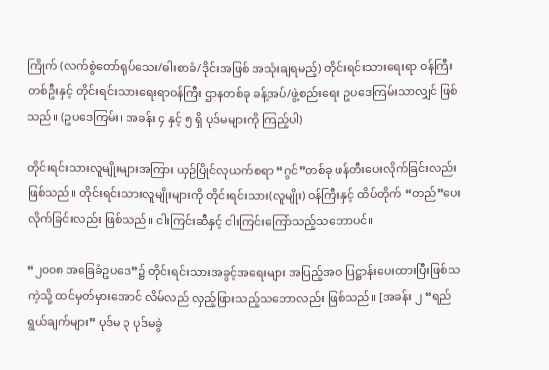ကြိုက် (လက်စွဲတော်ရုပ်သေး/ဓါးစာခံ/ဒိုင်းအဖြစ် အသုံးချရမည့်) တိုင်းရင်းသားရေးရာ ဝန်ကြီးတစ်ဦးနှင့် တိုင်းရင်းသားရေးရာဝန်ကြီး ဌာနတစ်ခု ခန့်အပ်/ဖွဲ့စည်းရေး ဥပဒေကြမ်းသာလျှင် ဖြစ်သည်။ (ဥပဒေကြမ်း၊ အခန်း ၄ နှင့် ၅ ရှိ ပုဒ်မများကို ကြည့်ပါ)

တိုင်းရင်းသားလူမျိုးများအကြား ယှဉ်ပြိုင်လုယက်စရာ “ဂွင်”တစ်ခု ဖန်တီးပေးလိုက်ခြင်းလည်း ဖြစ်သည်။ တိုင်းရင်းသားလူမျိုးများကို တိုင်းရင်းသား(လူမျိုး) ဝန်ကြီးနှင့် ထိပ်တိုက် “တည်”ပေးလိုက်ခြင်းလည်း ဖြစ်သည်။ ငါးကြင်းဆီနှင့် ငါးကြင်းကြော်သည့်သဘောပင်။

“၂၀၀၈ အခြေခံဥပဒေ”၌ တိုင်းရင်းသားအခွင့်အရေးများ အပြည့်အဝ ပြဋ္ဌာန်းပေးထားပြီးဖြစ်သကဲ့သို့ ထင်မှတ်မှားအောင် လိမ်လည် လှည့်ဖြားသည့်သဘောလည်း ဖြစ်သည်။ [အခန်း ၂ “ရည်ရွယ်ချက်များ” ပုဒ်မ ၃ ပုဒ်မခွဲ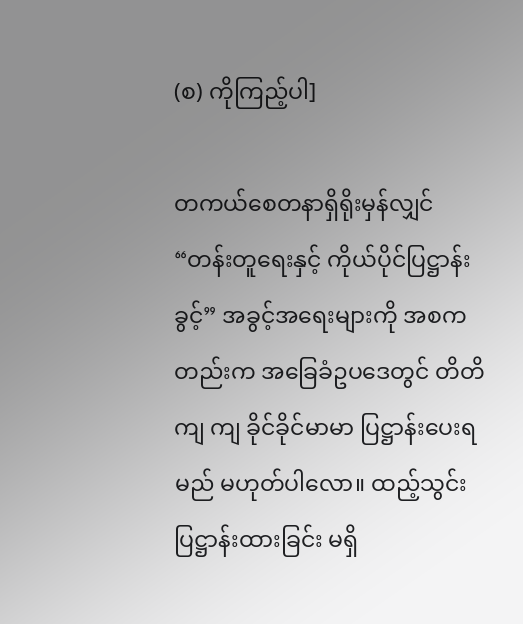(စ) ကိုကြည့်ပါ]

တကယ်စေတနာရှိရိုးမှန်လျှင် “တန်းတူရေးနှင့် ကိုယ်ပိုင်ပြဋ္ဌာန်းခွင့်” အခွင့်အရေးများကို အစကတည်းက အခြေခံဥပဒေတွင် တိတိကျ ကျ ခိုင်ခိုင်မာမာ ပြဋ္ဌာန်းပေးရမည် မဟုတ်ပါလော။ ထည့်သွင်းပြဋ္ဌာန်းထားခြင်း မရှိ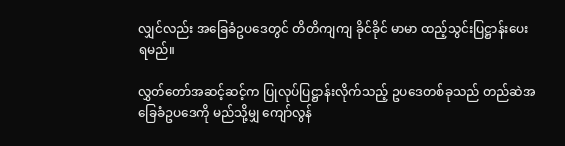လျှင်လည်း အခြေခံဥပဒေတွင် တိတိကျကျ ခိုင်ခိုင် မာမာ ထည့်သွင်းပြဋ္ဌာန်းပေးရမည်။

လွှတ်တော်အဆင့်ဆင့်က ပြုလုပ်ပြဋ္ဌာန်းလိုက်သည့် ဥပဒေတစ်ခုသည် တည်ဆဲအခြေခံဥပဒေကို မည်သို့မျှ ကျော်လွန်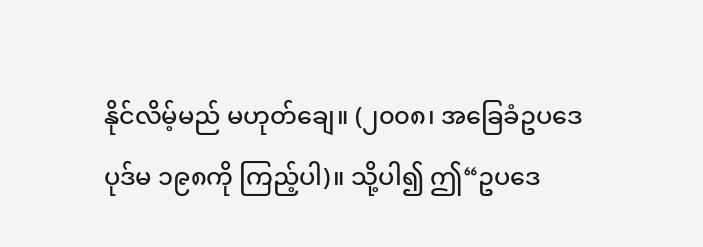နိုင်လိမ့်မည် မဟုတ်ချေ။ (၂၀၀၈၊ အခြေခံဥပဒေ ပုဒ်မ ၁၉၈ကို ကြည့်ပါ)။ သို့ပါ၍ ဤ“ဥပဒေ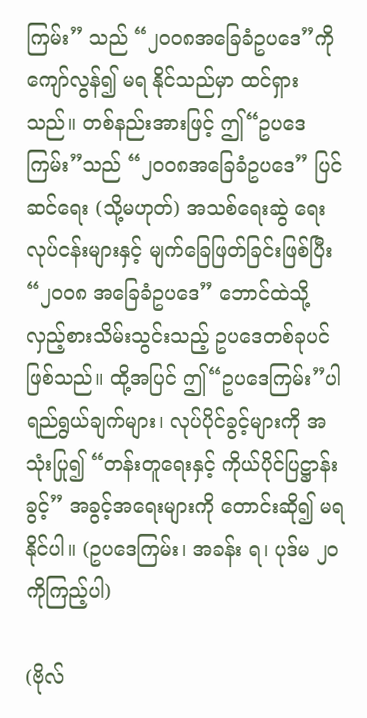ကြမ်း” သည် “၂၀၀၈အခြေခံဥပဒေ”ကို ကျော်လွန်၍ မရ နိုင်သည်မှာ ထင်ရှားသည်။ တစ်နည်းအားဖြင့် ဤ“ဥပဒေကြမ်း”သည် “၂၀၀၈အခြေခံဥပဒေ” ပြင်ဆင်ရေး (သို့မဟုတ်) အသစ်ရေးဆွဲ ရေးလုပ်ငန်းများနှင့် မျက်ခြေဖြတ်ခြင်းဖြစ်ပြီး “၂၀၀၈ အခြေခံဥပဒေ” ဘောင်ထဲသို့ လှည့်စားသိမ်းသွင်းသည့် ဥပဒေတစ်ခုပင် ဖြစ်သည်။ ထို့အပြင် ဤ“ဥပဒေကြမ်း”ပါ ရည်ရွယ်ချက်များ၊ လုပ်ပိုင်ခွင့်များကို အသုံးပြု၍ “တန်းတူရေးနှင့် ကိုယ်ပိုင်ပြဋ္ဌာန်းခွင့်” အခွင့်အရေးများကို တောင်းဆို၍ မရနိုင်ပါ။ (ဥပဒေကြမ်း၊ အခန်း ရ၊ ပုဒ်မ ၂၀ ကိုကြည့်ပါ)

(ဗိုလ်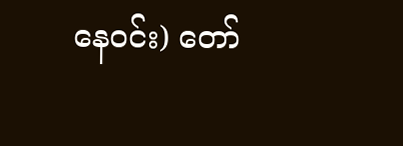နေဝင်း) တော်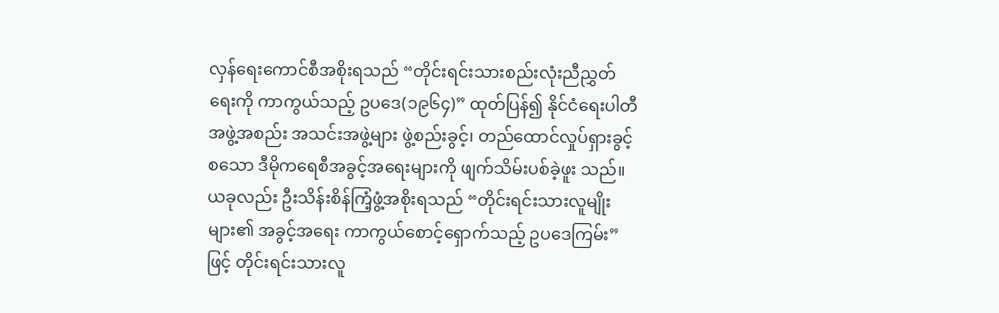လှန်ရေးကောင်စီအစိုးရသည် “တိုင်းရင်းသားစည်းလုံးညီညွှတ်ရေးကို ကာကွယ်သည့် ဥပဒေ(၁၉၆၄)” ထုတ်ပြန်၍ နိုင်ငံရေးပါတီ အဖွဲ့အစည်း အသင်းအဖွဲ့များ ဖွဲ့စည်းခွင့်၊ တည်ထောင်လှုပ်ရှားခွင့် စသော ဒီမိုကရေစီအခွင့်အရေးများကို ဖျက်သိမ်းပစ်ခဲ့ဖူး သည်။ ယခုလည်း ဦးသိန်းစိန်ကြံ့ဖွံ့အစိုးရသည် “တိုင်းရင်းသားလူမျိုးများ၏ အခွင့်အရေး ကာကွယ်စောင့်ရှောက်သည့် ဥပဒေကြမ်း”ဖြင့် တိုင်းရင်းသားလူ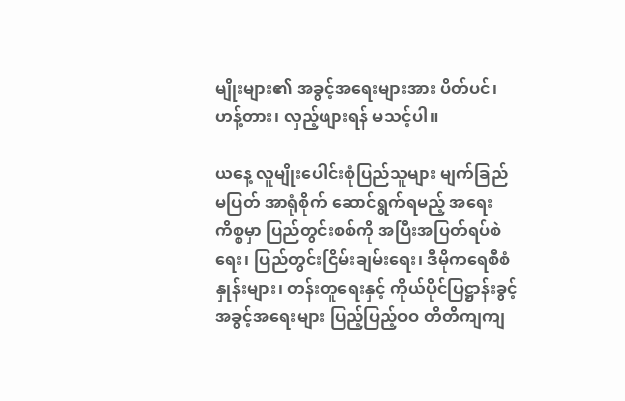မျိုးများ၏ အခွင့်အရေးများအား ပိတ်ပင်၊ ဟန့်တား၊ လှည့်ဖျားရန် မသင့်ပါ။

ယနေ့ လူမျိုးပေါင်းစုံပြည်သူများ မျက်ခြည်မပြတ် အာရုံစိုက် ဆောင်ရွက်ရမည့် အရေးကိစ္စမှာ ပြည်တွင်းစစ်ကို အပြီးအပြတ်ရပ်စဲရေး၊ ပြည်တွင်းငြိမ်းချမ်းရေး၊ ဒီမိုကရေစီစံနှုန်းများ၊ တန်းတူရေးနှင့် ကိုယ်ပိုင်ပြဋ္ဌာန်းခွင့် အခွင့်အရေးများ ပြည့်ပြည့်ဝဝ တိတိကျကျ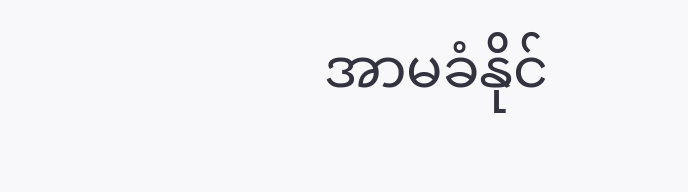အာမခံနိုင်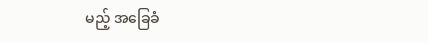မည့် အခြေခံ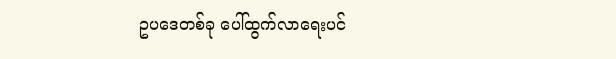ဥပဒေတစ်ခု ပေါ်ထွက်လာရေးပင်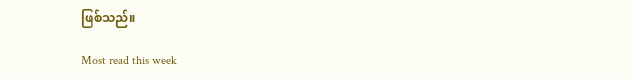ဖြစ်သည်။

Most read this week